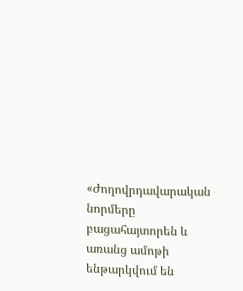«Ժողովրդավարական նորմերը բացահայտորեն և առանց ամոթի ենթարկվում են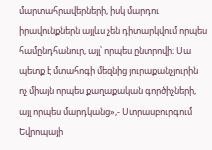մարտահրավերների, իսկ մարդու իրավունքներն այլևս չեն դիտարկվում որպես համընդհանուր, այլ՝ որպես ընտրովի։ Սա պետք է մտահոգի մեզնից յուրաքանչյուրին ոչ միայն որպես քաղաքական գործիչների, այլ որպես մարդկանց»,- Ստրասբուրգում Եվրոպայի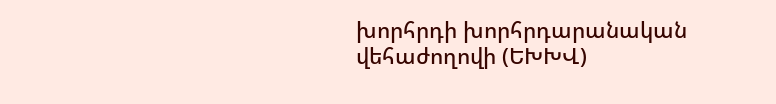խորհրդի խորհրդարանական վեհաժողովի (ԵԽԽՎ)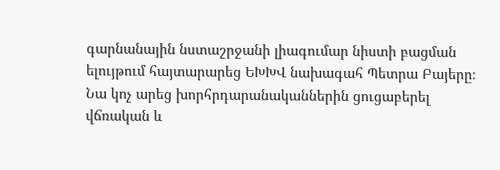գարնանային նստաշրջանի լիագումար նիստի բացման ելույթում հայտարարեց ԵԽԽՎ նախագահ Պետրա Բայերը։
Նա կոչ արեց խորհրդարանականներին ցուցաբերել վճռական և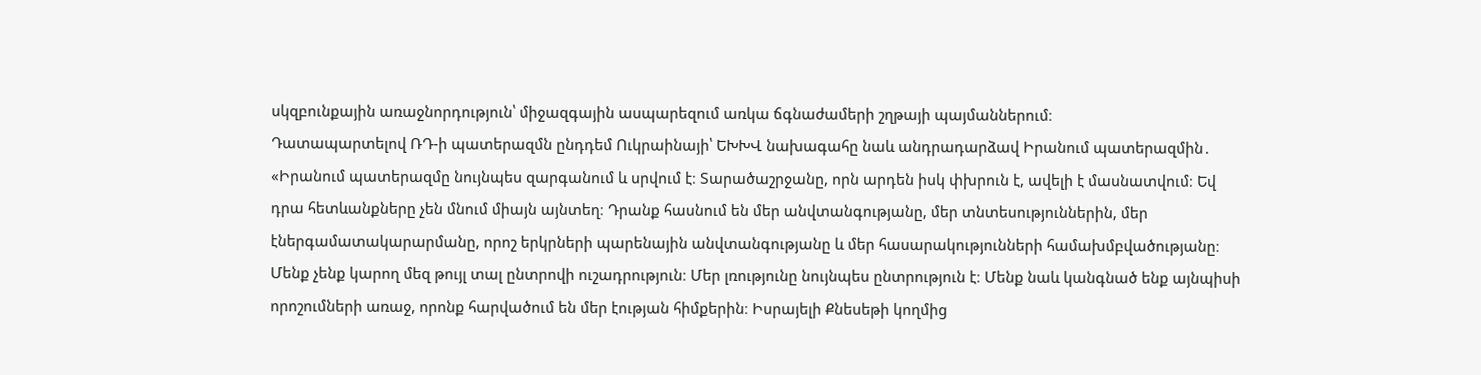սկզբունքային առաջնորդություն՝ միջազգային ասպարեզում առկա ճգնաժամերի շղթայի պայմաններում։
Դատապարտելով ՌԴ-ի պատերազմն ընդդեմ Ուկրաինայի՝ ԵԽԽՎ նախագահը նաև անդրադարձավ Իրանում պատերազմին․ «Իրանում պատերազմը նույնպես զարգանում և սրվում է։ Տարածաշրջանը, որն արդեն իսկ փխրուն է, ավելի է մասնատվում։ Եվ դրա հետևանքները չեն մնում միայն այնտեղ։ Դրանք հասնում են մեր անվտանգությանը, մեր տնտեսություններին, մեր էներգամատակարարմանը, որոշ երկրների պարենային անվտանգությանը և մեր հասարակությունների համախմբվածությանը։ Մենք չենք կարող մեզ թույլ տալ ընտրովի ուշադրություն։ Մեր լռությունը նույնպես ընտրություն է։ Մենք նաև կանգնած ենք այնպիսի որոշումների առաջ, որոնք հարվածում են մեր էության հիմքերին։ Իսրայելի Քնեսեթի կողմից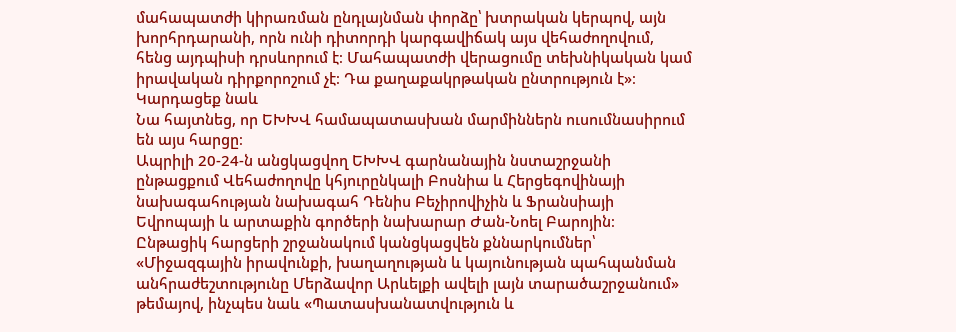մահապատժի կիրառման ընդլայնման փորձը՝ խտրական կերպով, այն խորհրդարանի, որն ունի դիտորդի կարգավիճակ այս վեհաժողովում, հենց այդպիսի դրսևորում է։ Մահապատժի վերացումը տեխնիկական կամ իրավական դիրքորոշում չէ։ Դա քաղաքակրթական ընտրություն է»։
Կարդացեք նաև
Նա հայտնեց, որ ԵԽԽՎ համապատասխան մարմիններն ուսումնասիրում են այս հարցը։
Ապրիլի 20-24-ն անցկացվող ԵԽԽՎ գարնանային նստաշրջանի ընթացքում Վեհաժողովը կհյուրընկալի Բոսնիա և Հերցեգովինայի նախագահության նախագահ Դենիս Բեչիրովիչին և Ֆրանսիայի Եվրոպայի և արտաքին գործերի նախարար Ժան-Նոել Բարոյին։
Ընթացիկ հարցերի շրջանակում կանցկացվեն քննարկումներ՝ «Միջազգային իրավունքի, խաղաղության և կայունության պահպանման անհրաժեշտությունը Մերձավոր Արևելքի ավելի լայն տարածաշրջանում» թեմայով, ինչպես նաև «Պատասխանատվություն և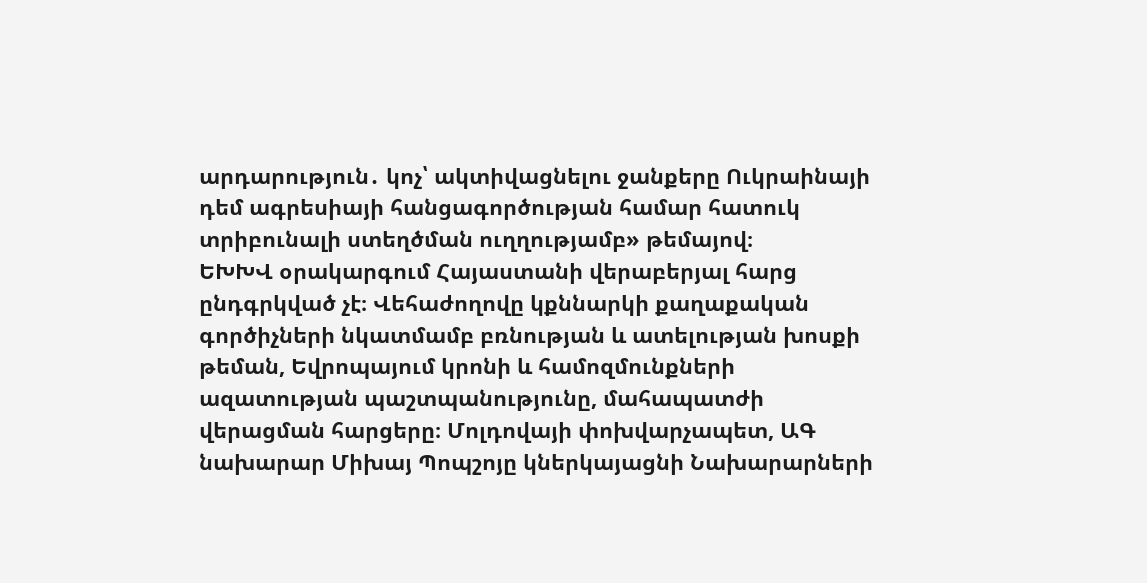արդարություն․ կոչ՝ ակտիվացնելու ջանքերը Ուկրաինայի դեմ ագրեսիայի հանցագործության համար հատուկ տրիբունալի ստեղծման ուղղությամբ» թեմայով։
ԵԽԽՎ օրակարգում Հայաստանի վերաբերյալ հարց ընդգրկված չէ։ Վեհաժողովը կքննարկի քաղաքական գործիչների նկատմամբ բռնության և ատելության խոսքի թեման, Եվրոպայում կրոնի և համոզմունքների ազատության պաշտպանությունը, մահապատժի վերացման հարցերը։ Մոլդովայի փոխվարչապետ, ԱԳ նախարար Միխայ Պոպշոյը կներկայացնի Նախարարների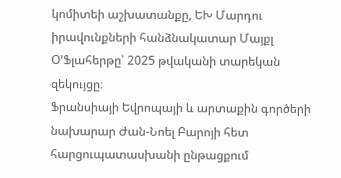կոմիտեի աշխատանքը, ԵԽ Մարդու իրավունքների հանձնակատար Մայքլ Օ՚Ֆլահերթը՝ 2025 թվականի տարեկան զեկույցը։
Ֆրանսիայի Եվրոպայի և արտաքին գործերի նախարար Ժան-Նոել Բարոյի հետ հարցուպատասխանի ընթացքում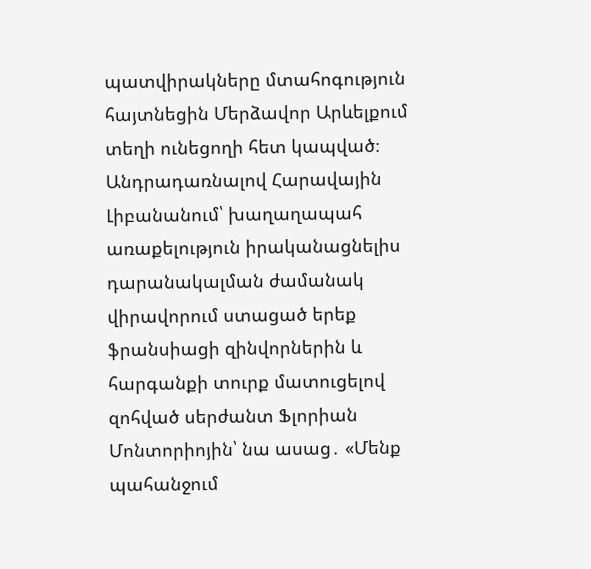պատվիրակները մտահոգություն հայտնեցին Մերձավոր Արևելքում տեղի ունեցողի հետ կապված։ Անդրադառնալով Հարավային Լիբանանում՝ խաղաղապահ առաքելություն իրականացնելիս դարանակալման ժամանակ վիրավորում ստացած երեք ֆրանսիացի զինվորներին և հարգանքի տուրք մատուցելով զոհված սերժանտ Ֆլորիան Մոնտորիոյին՝ նա ասաց․ «Մենք պահանջում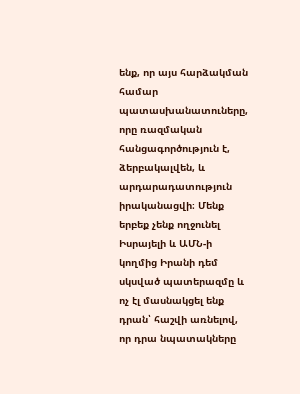ենք, որ այս հարձակման համար պատասխանատուները, որը ռազմական հանցագործություն է, ձերբակալվեն, և արդարադատություն իրականացվի։ Մենք երբեք չենք ողջունել Իսրայելի և ԱՄՆ-ի կողմից Իրանի դեմ սկսված պատերազմը և ոչ էլ մասնակցել ենք դրան՝ հաշվի առնելով, որ դրա նպատակները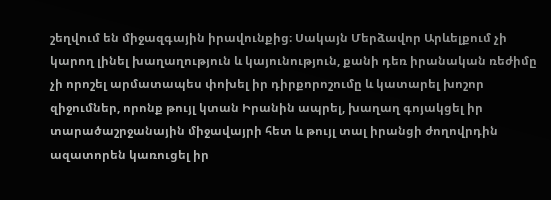շեղվում են միջազգային իրավունքից։ Սակայն Մերձավոր Արևելքում չի կարող լինել խաղաղություն և կայունություն, քանի դեռ իրանական ռեժիմը չի որոշել արմատապես փոխել իր դիրքորոշումը և կատարել խոշոր զիջումներ, որոնք թույլ կտան Իրանին ապրել, խաղաղ գոյակցել իր տարածաշրջանային միջավայրի հետ և թույլ տալ իրանցի ժողովրդին ազատորեն կառուցել իր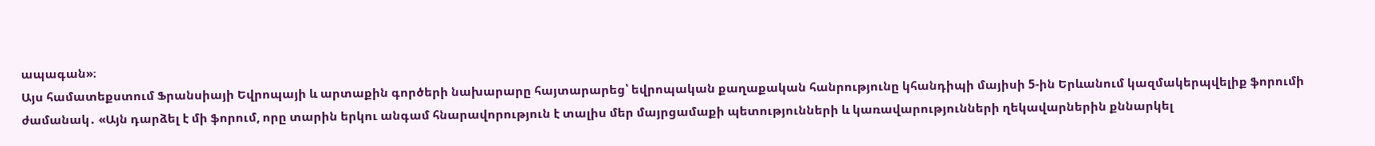ապագան»։
Այս համատեքստում Ֆրանսիայի Եվրոպայի և արտաքին գործերի նախարարը հայտարարեց՝ եվրոպական քաղաքական հանրությունը կհանդիպի մայիսի 5-ին Երևանում կազմակերպվելիք ֆորումի ժամանակ․ «Այն դարձել է մի ֆորում, որը տարին երկու անգամ հնարավորություն է տալիս մեր մայրցամաքի պետությունների և կառավարությունների ղեկավարներին քննարկել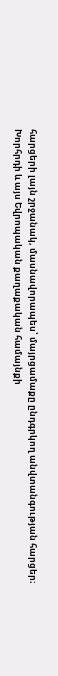հարցերի լայն շրջանակ, մասնավորապես՝ մայրցամաքը ընդգրկող անվտանգության հարցեր։ Խորհրդի և այս Եվրոպական քաղաքական համայնքի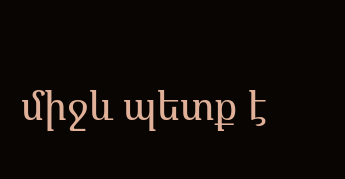միջև պետք է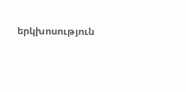երկխոսություն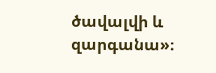ծավալվի և զարգանա»։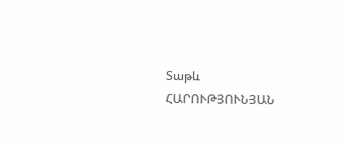Տաթև ՀԱՐՈՒԹՅՈՒՆՅԱՆ